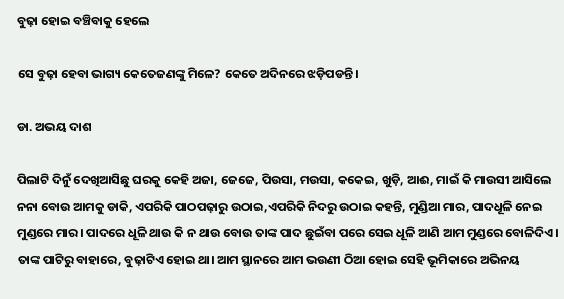ବୁଢ଼ା ହୋଇ ବଞ୍ଚିବାକୁ ହେଲେ

ସେ ବୁଢ଼ା ହେବା ଭାଗ୍ୟ କେତେଜଣଙ୍କୁ ମିଳେ? କେତେ ଅଦିନରେ ଝଡ଼ିପଡନ୍ତି।

ଡା. ଅଭୟ ଦାଶ

ପିଲାଟି ଦିନୁଁ ଦେଖିଆସିଛୁ ଘରକୁ କେହି ଅଜା, ଜେଜେ, ପିଉସା, ମଉସା, କକେଇ, ଖୁଡ଼ି, ଆଈ, ମାଇଁ କି ମାଉସୀ ଆସିଲେ ନନା ବୋଉ ଆମକୁ ଡାକି, ଏପରିକି ପାଠପଢ଼ାରୁ ଉଠାଇ,ଏପରିକି ନିଦରୁ ଉଠାଇ କହନ୍ତି, ମୁଣ୍ଡିଆ ମାର, ପାଦଧୂଳି ନେଇ ମୁଣ୍ଡରେ ମାର। ପାଦରେ ଧୂଳି ଥାଉ କି ନ ଥାଉ ବୋଉ ତାଙ୍କ ପାଦ ଛୁଇଁବା ପରେ ସେଇ ଧୂଳି ଆଣି ଆମ ମୁଣ୍ଡରେ ବୋଳିଦିଏ। ତାଙ୍କ ପାଟିରୁ ବାହାରେ, ବୁଢ଼ାଟିଏ ହୋଇ ଥା। ଆମ ସ୍ଥାନରେ ଆମ ଭଉଣୀ ଠିଆ ହୋଇ ସେହି ଭୂମିକାରେ ଅଭିନୟ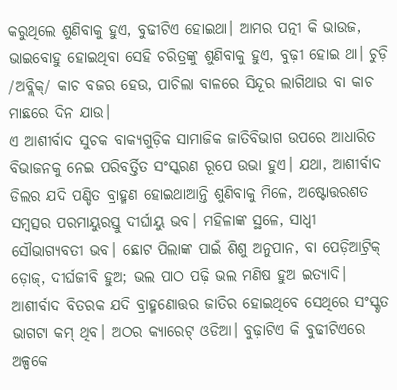କରୁଥିଲେ ଶୁଣିବାକୁ ହୁଏ, ବୁଢୀଟିଏ ହୋଇଥା। ଆମର ପତ୍ନୀ କି ଭାଉଜ, ଭାଇବୋହୁ ହୋଇଥିବା ସେହି ଚରିତ୍ରଙ୍କୁ ଶୁଣିବାକୁ ହୁଏ, ବୁଢ଼ୀ ହୋଇ ଥା। ଚୁଡ଼ି /ଅବ୍ଲିକ୍/ କାଚ ବଜର ହେଉ, ପାଚିଲା ବାଳରେ ସିନ୍ଦୂର ଲାଗିଥାଉ ବା କାଚ ମାଛରେ ଦିନ ଯାଉ।
ଏ ଆଶୀର୍ବାଦ ସୁଚକ ବାକ୍ୟଗୁଡ଼ିକ ସାମାଜିକ ଜାତିବିଭାଗ ଉପରେ ଆଧାରିତ ବିଭାଜନକୁ ନେଇ ପରିବର୍ତ୍ତିତ ସଂସ୍କରଣ ରୂପେ ଉଭା ହୁଏ। ଯଥା, ଆଶୀର୍ବାଦ ଡିଲର ଯଦି ପଣ୍ଡିତ ବ୍ରାହ୍ମଣ ହୋଇଥାଆନ୍ତି ଶୁଣିବାକୁ ମିଳେ, ଅଷ୍ଟୋତ୍ତରଶତ ସମ୍ବତ୍ସର ପରମାୟୁରସ୍ତୁ ଦୀର୍ଘାୟୁ ଭବ। ମହିଳାଙ୍କ ସ୍ଥଳେ, ସାଧ୍ବୀ ସୌଭାଗ୍ୟବତୀ ଭବ। ଛୋଟ ପିଲାଙ୍କ ପାଇଁ ଶିଶୁ ଅନୁପାନ, ବା ପେଡ଼ିଆଟ୍ରିକ୍ ଡ଼ୋଜ୍, ଦୀର୍ଘଜୀବି ହୁଅ; ଭଲ ପାଠ ପଢ଼ି ଭଲ ମଣିଷ ହୁଅ ଇତ୍ୟାଦି। ଆଶୀର୍ବାଦ ବିତରକ ଯଦି ବ୍ରାହ୍ମଣୋତ୍ତର ଜାତିର ହୋଇଥିବେ ସେଥିରେ ସଂସ୍କୃତ ଭାଗଟା କମ୍ ଥିବ। ଅଠର କ୍ୟାରେଟ୍ ଓଡିଆ। ବୁଢ଼ାଟିଏ କି ବୁଢୀଟିଏରେ ଅଳ୍ପକେ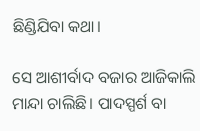ଛିଣ୍ଡିଯିବା କଥା।

ସେ ଆଶୀର୍ବାଦ ବଜାର ଆଜିକାଲି ମାନ୍ଦା ଚାଲିଛି। ପାଦସ୍ପର୍ଶ ବା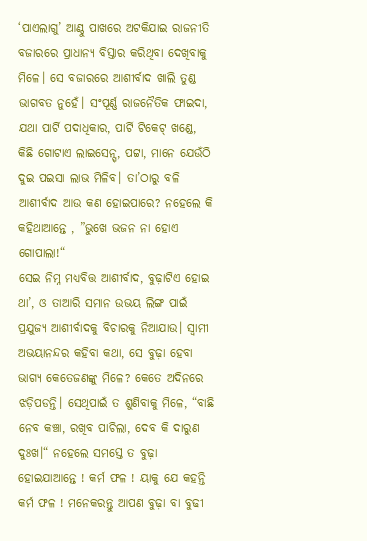‘ପାଏଲାଗୁ’ ଆଣ୍ଠୁ ପାଖରେ ଅଟକିଯାଇ ରାଜନୀତି ବଜାରରେ ପ୍ରାଧାନ୍ୟ ବିସ୍ତାର କରିଥିବା ଦେଖିବାକୁ ମିଳେ। ସେ ବଜାରରେ ଆଶୀର୍ବାଦ ଖାଲି ତୁଣ୍ଡ ଭାଗବତ ନୁହେଁ। ସଂପୂର୍ଣ୍ଣ ରାଜନୈତିକ ଫାଇଦା, ଯଥା ପାର୍ଟି ପଦାଧିକାର, ପାର୍ଟି ଟିକେଟ୍ ଖଣ୍ଡେ, କିଛି ଗୋଟାଏ ଲାଇସେନ୍ସ୍, ପଟ୍ଟା, ମାନେ ଯେଉଁଠି ଦୁଇ ପଇସା ଲାଭ ମିଳିବ। ତା’ଠାରୁ ବଳି ଆଶୀର୍ବାଦ ଆଉ କଣ ହୋଇପାରେ? ନହେଲେ କି କହିଥାଆନ୍ତେ , ”ଭୁଖେ ଭଜନ ନା ହୋଏ ଗୋପାଲା!“
ସେଇ ନିମ୍ନ ମଧ୍ୟବିତ୍ତ ଆଶୀର୍ବାଦ, ବୁଢ଼ାଟିଏ ହୋଇ ଥା’, ଓ ତାଆରି ସମାନ ଉଭୟ ଲିଙ୍ଗ ପାଇଁ ପ୍ରଯୁଜ୍ୟ ଆଶୀର୍ବାଦକୁ ବିଚାରକୁ ନିଆଯାଉ। ସ୍ବାମୀ ଅଭୟାନନ୍ଦର କହିବା କଥା, ସେ ବୁଢ଼ା ହେବା ଭାଗ୍ୟ କେତେଜଣଙ୍କୁ ମିଳେ? କେତେ ଅଦିନରେ ଝଡ଼ିପଡନ୍ତି। ସେଥିପାଇଁ ତ ଶୁଣିବାକୁ ମିଳେ, “ବାଛି ନେବ କଞ୍ଚା, ରଖିବ ପାଚିଲା, ଦେବ କି ଦାରୁଣ ଦୁଃଖ।“ ନହେଲେ ସମସ୍ତେ ତ ବୁଢ଼ା ହୋଇଯାଆନ୍ତେ ! କର୍ମ ଫଳ ! ୟାକୁ ଯେ କହନ୍ତି କର୍ମ ଫଳ ! ମନେକରନ୍ତୁ ଆପଣ ବୁଢ଼ା ବା ବୁଢୀ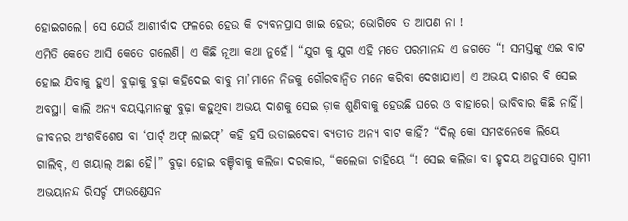ହୋଇଗଲେ। ସେ ଯେଉଁ ଆଶୀର୍ବାଦ ଫଳରେ ହେଉ କି ଚ୍ୟବନପ୍ରାସ ଖାଇ ହେଉ; ଭୋଗିବେ ତ ଆପଣ ନା !
ଏମିତି କେତେ ଆସି କେତେ ଗଲେଣି। ଏ କିଛି ନୂଆ କଥା ନୁହେଁ। “ଯୁଗ କୁ ଯୁଗ ଏହି ମତେ ପରମାନନ୍ଦ ଏ ଜଗତେ “! ସମସ୍ତଙ୍କୁ ଏଇ ବାଟ ହୋଇ ଯିବାକୁ ହୁଏ। ବୁଢ଼ାକୁ ବୁଢ଼ା କହିଦେଇ ବାବୁ ମା’ମାନେ ନିଜକୁ ଗୌରବାନ୍ବିତ ମନେ କରିବା ଦେଖାଯାଏ। ଏ ଅଭୟ ଦାଶର ବି ସେଇ ଅବସ୍ଥା। କାଲି ଅନ୍ୟ ବୟସ୍କମାନଙ୍କୁ ବୁଢ଼ା କହୁଥିବା ଅଭୟ ଦାଶକୁ ସେଇ ଡ଼ାକ ଶୁଣିବାକୁ ହେଉଛି ଘରେ ଓ ବାହାରେ। ଭାବିବାର କିଛି ନାହିଁ। ଜୀବନର ଅଂଶବିଶେଷ ବା ‘ପାର୍ଟ୍ ଅଫ୍ ଲାଇଫ୍’ କହି ହସି ଉଡାଇଦେବା ବ୍ୟତୀତ ଅନ୍ୟ ବାଟ କାହିଁ? “ଦିଲ୍ କୋ ସମଝନେକେ ଲିୟେ ଗାଲିବ୍, ଏ ଖୟାଲ୍ ଅଛା ହୈ।” ବୁଢ଼ା ହୋଇ ବଞ୍ଚିବାକୁ କଲିଜା ଦରକାର, “କଲେଜା ଚାହିୟେ “! ସେଇ କଲିଜା ବା ହୃଦୟ ଅନୁସାରେ ସ୍ବାମୀ ଅଭୟାନନ୍ଦ ରିସର୍ଚ୍ଚ ଫାଉଣ୍ଡେସନ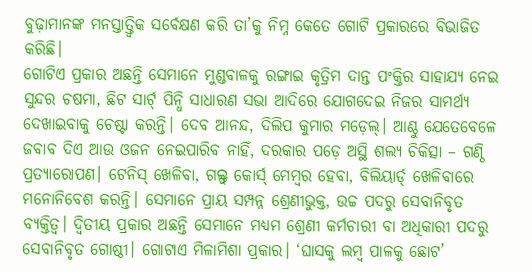ବୁଢ଼ାମାନଙ୍କ ମନସ୍ତାତ୍ତ୍ବିକ ସର୍ବେକ୍ଷଣ କରି ତା’କୁ ନିମ୍ନ କେତେ ଗୋଟି ପ୍ରକାରରେ ବିଭାଜିତ କରିଛି।
ଗୋଟିଏ ପ୍ରକାର ଅଛନ୍ତି ସେମାନେ ମୁଣ୍ଡବାଳକୁ ରଙ୍ଗାଇ କୃତ୍ରିମ ଦାନ୍ତ ପଂକ୍ତିର ସାହାଯ୍ୟ ନେଇ ସୁନ୍ଦର ଚଷମା, ଛିଟ ସାର୍ଟ୍ ପିନ୍ଧି ସାଧାରଣ ସଭା ଆଦିରେ ଯୋଗଦେଇ ନିଜର ସାମର୍ଥ୍ୟ ଦେଖାଇବାକୁ ଚେଷ୍ଟା କରନ୍ତି। ଦେବ ଆନନ୍ଦ, ଦିଲିପ କୁମାର ମଡ଼େଲ୍। ଆଣ୍ଠୁ ଯେତେବେଳେ ଜବାବ ଦିଏ ଆଉ ଓଜନ ନେଇପାରିବ ନାହିଁ, ଦରକାର ପଡ଼େ ଅସ୍ଥି ଶଲ୍ୟ ଚିକିତ୍ସା – ଗଣ୍ଠି ପ୍ରତ୍ୟାରୋପଣ। ଟେନିସ୍ ଖେଳିବା, ଗଲ୍ଫ୍ କୋର୍ସ୍ ମେମ୍ବର ହେବା, ବିଲିୟାର୍ଡ୍ ଖେଳିବାରେ ମନୋନିବେଶ କରନ୍ତି। ସେମାନେ ପ୍ରାୟ ସମ୍ପନ୍ନ ଶ୍ରେଣୀଭୁକ୍ତ, ଉଚ୍ଚ ପଦରୁ ସେବାନିବୃତ ବ୍ୟକ୍ତିତ୍ୱ। ଦ୍ବିତୀୟ ପ୍ରକାର ଅଛନ୍ତି ସେମାନେ ମଧ୍ୟମ ଶ୍ରେଣୀ କର୍ମଚାରୀ ବା ଅଧିକାରୀ ପଦରୁ ସେବାନିବୃତ ଗୋଷ୍ଠୀ। ଗୋଟାଏ ମିଳାମିଶା ପ୍ରକାର। ‘ଘାସକୁ ଲମ୍ବ ପାଳକୁ ଛୋଟ’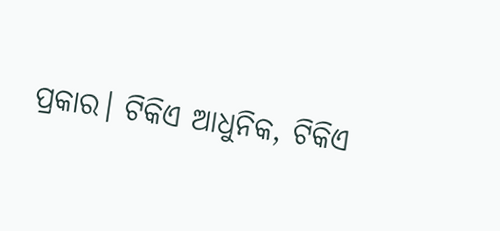ପ୍ରକାର। ଟିକିଏ ଆଧୁନିକ, ଟିକିଏ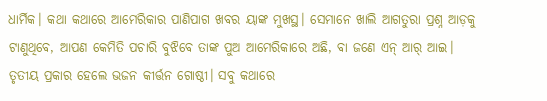ଧାର୍ମିକ। କଥା କଥାରେ ଆମେରିକାର ପାଣିପାଗ ଖବର ୟାଙ୍କ ମୁଖସ୍ଥ। ସେମାନେ ଖାଲି ଆଗତୁରା ପ୍ରଶ୍ନ ଆଡ଼କୁ ଟାଣୁଥିବେ, ଆପଣ କେମିତି ପଚାରି ବୁଝିବେ ତାଙ୍କ ପୁଅ ଆମେରିକାରେ ଅଛି, ବା ଜଣେ ଏନ୍ ଆର୍ ଆଇ। ତୃତୀୟ ପ୍ରକାର ହେଲେ ଭଜନ କୀର୍ତ୍ତନ ଗୋଷ୍ଠୀ। ସବୁ କଥାରେ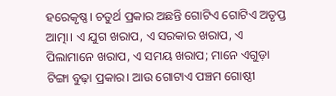ହରେକୃଷ୍ଣ। ଚତୁର୍ଥ ପ୍ରକାର ଅଛନ୍ତି ଗୋଟିଏ ଗୋଟିଏ ଅତୃପ୍ତ ଆତ୍ମା। ଏ ଯୁଗ ଖରାପ, ଏ ସରକାର ଖରାପ, ଏ ପିଲାମାନେ ଖରାପ, ଏ ସମୟ ଖରାପ; ମାନେ ଏଗୁଡ଼ା ଟିଙ୍ଗା ବୁଢ଼ା ପ୍ରକାର। ଆଉ ଗୋଟାଏ ପଞ୍ଚମ ଗୋଷ୍ଠୀ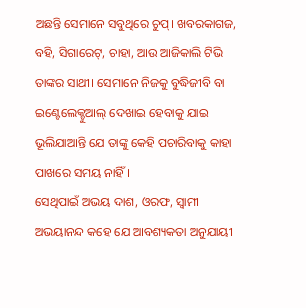ଅଛନ୍ତି ସେମାନେ ସବୁଥିରେ ଚୁପ୍। ଖବରକାଗଜ, ବହି, ସିଗାରେଟ୍, ଚାହା, ଆଉ ଆଜିକାଲି ଟିଭି ତାଙ୍କର ସାଥୀ। ସେମାନେ ନିଜକୁ ବୁଦ୍ଧିଜୀବି ବା ଇଣ୍ଟେଲେକ୍ଚୁଆଲ୍ ଦେଖାଇ ହେବାକୁ ଯାଇ ଭୂଲିଯାଆନ୍ତି ଯେ ତାଙ୍କୁ କେହି ପଚାରିବାକୁ କାହା ପାଖରେ ସମୟ ନାହିଁ ।
ସେଥିପାଇଁ ଅଭୟ ଦାଶ, ଓରଫ, ସ୍ବାମୀ ଅଭୟାନନ୍ଦ କହେ ଯେ ଆବଶ୍ୟକତା ଅନୁଯାୟୀ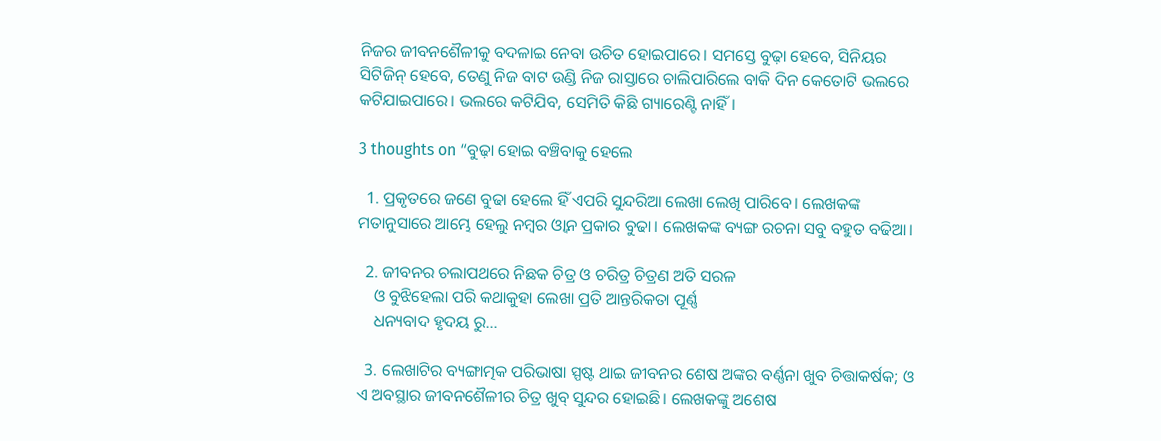ନିଜର ଜୀବନଶୈଳୀକୁ ବଦଳାଇ ନେବା ଉଚିତ ହୋଇପାରେ। ସମସ୍ତେ ବୁଢ଼ା ହେବେ, ସିନିୟର ସିଟିଜିନ୍ ହେବେ, ତେଣୁ ନିଜ ବାଟ ଉଣ୍ଡି ନିଜ ରାସ୍ତାରେ ଚାଲିପାରିଲେ ବାକି ଦିନ କେତୋଟି ଭଲରେ କଟିଯାଇପାରେ। ଭଲରେ କଟିଯିବ, ସେମିତି କିଛି ଗ୍ୟାରେଣ୍ଟି ନାହିଁ।

3 thoughts on “ବୁଢ଼ା ହୋଇ ବଞ୍ଚିବାକୁ ହେଲେ

  1. ପ୍ରକୃତରେ ଜଣେ ବୁଢା ହେଲେ ହିଁ ଏପରି ସୁନ୍ଦରିଆ ଲେଖା ଲେଖି ପାରିବେ। ଲେଖକଙ୍କ ମତାନୁସାରେ ଆମ୍ଭେ ହେଲୁ ନମ୍ବର ଓ୍ଵାନ ପ୍ରକାର ବୁଢା। ଲେଖକଙ୍କ ବ୍ୟଙ୍ଗ ରଚନା ସବୁ ବହୁତ ବଢିଆ।

  2. ଜୀବନର ଚଲାପଥରେ ନିଛକ ଚିତ୍ର ଓ ଚରିତ୍ର ଚିତ୍ରଣ ଅତି ସରଳ
    ଓ ବୁଝିହେଲା ପରି କଥାକୁହା ଲେଖା ପ୍ରତି ଆନ୍ତରିକତା ପୂର୍ଣ୍ଣ
    ଧନ୍ୟବାଦ ହୃଦୟ ରୁ…

  3. ଲେଖାଟିର ବ୍ୟଙ୍ଗାତ୍ମକ ପରିଭାଷା ସ୍ପଷ୍ଟ ଥାଇ ଜୀବନର ଶେଷ ଅଙ୍କର ବର୍ଣ୍ଣନା ଖୁବ ଚିତ୍ତାକର୍ଷକ; ଓ ଏ ଅବସ୍ଥାର ଜୀବନଶୈଳୀର ଚିତ୍ର ଖୁବ୍ ସୁନ୍ଦର ହୋଇଛି। ଲେଖକଙ୍କୁ ଅଶେଷ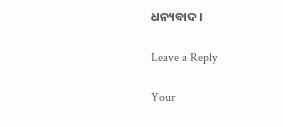ଧନ୍ୟବାଦ।

Leave a Reply

Your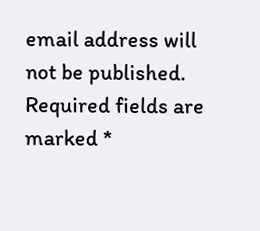email address will not be published. Required fields are marked *